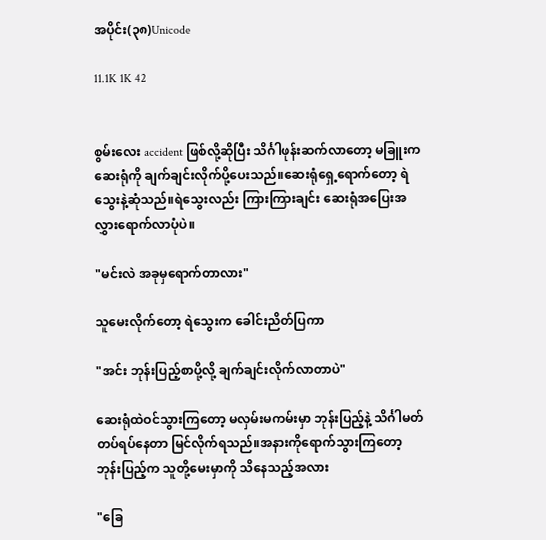အပိုင်း(၃၈)Unicode

11.1K 1K 42


စွမ်းလေး accident ဖြစ်လို့ဆိုပြီး သိင်္ဂါဖုန်းဆက်လာတော့ မခြူးက ဆေးရုံကို ချက်ချင်းလိုက်ပို့ပေးသည်။ဆေးရုံရှေ့ရောက်တော့ ရဲသွေးနဲ့ဆုံသည်။ရဲသွေးလည်း ကြားကြားချင်း ဆေးရုံအပြေးအလွှားရောက်လာပုံပဲ။

"မင်းလဲ အခုမှရောက်တာလား"

သူမေးလိုက်တော့ ရဲသွေးက ခေါင်းညိတ်ပြကာ

"အင်း ဘုန်းပြည့်စာပို့လို့ ချက်ချင်းလိုက်လာတာပဲ"

ဆေးရုံထဲဝင်သွားကြတော့ မလှမ်းမကမ်းမှာ ဘုန်းပြည့်နဲ့ သိင်္ဂါမတ်တပ်ရပ်နေတာ မြင်လိုက်ရသည်။အနားကိုရောက်သွားကြတော့ ဘုန်းပြည့်က သူတို့မေးမှာကို သိနေသည့်အလား

"ခြေ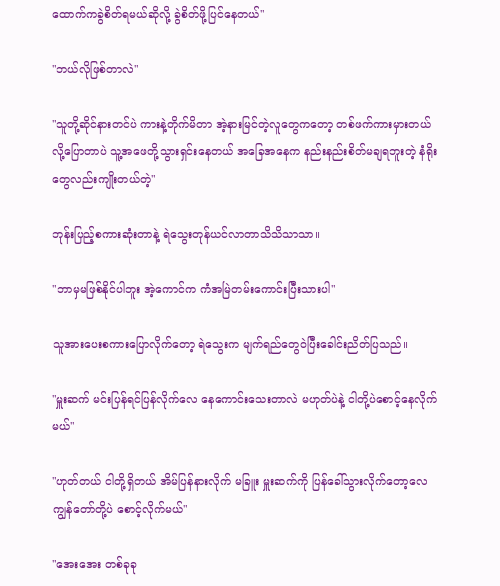ထောက်ကခွဲစိတ်ရမယ်ဆိုလို့ ခွဲစိတ်ဖို့ပြင်နေတယ်"

"ဘယ်လိုဖြစ်တာလဲ"

"သူတို့ဆိုင်နားတင်ပဲ ကားနဲ့တိုက်မိတာ အဲ့နားမြင်တဲ့လူတွေကတော့ တစ်ဖက်ကားမှားတယ်လို့ပြောတာပဲ သူ့အဖေတို့သွားရှင်းနေတယ် အခြေအနေက နည်းနည်းစိတ်မချရဘူးတဲ့ နံရိုးတွေလည်းကျိုးတယ်တဲ့"

ဘုန်းပြည့်စကားဆုံးတာနဲ့ ရဲသွေးတုန်ယင်လာတာသိသိသာသာ။

"ဘာမှမဖြစ်နိုင်ပါဘူး အဲ့ကောင်က ကံအမြဲတမ်းကောင်းပြီးသားပါ"

သူအားပေးစကားပြောလိုက်တော့ ရဲသွေးက မျက်ရည်တွေဝဲပြီးခေါင်းညိတ်ပြသည်။

"မှူးဆက် မင်းပြန်ရင်ပြန်လိုက်လေ နေကောင်းသေးတာလဲ မဟုတ်ပဲနဲ့ ငါတို့ပဲစောင့်နေလိုက်မယ်"

"ဟုတ်တယ် ငါတို့ရှိတယ် အိမ်ပြန်နားလိုက် မခြူး မှူးဆက်ကို ပြန်ခေါ်သွားလိုက်တော့လေ ကျွန်တော်တို့ပဲ စောင့်လိုက်မယ်"

"အေးအေး တစ်ခုခု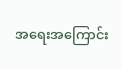အရေးအကြောင်း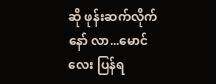ဆို ဖုန်းဆက်လိုက်နော် လာ...မောင်လေး ပြန်ရ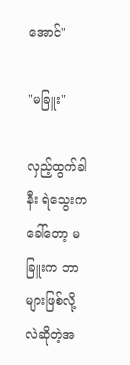အောင်"

"မခြူး"

လှည့်ထွက်ခါနီး ရဲသွေးက ခေါ်တော့ မခြူးက ဘာများဖြစ်လို့လဲဆိုတဲ့အ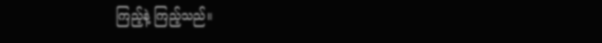ကြည့်နဲ့ ကြည့်သည်။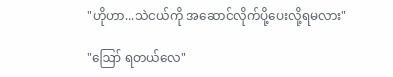"ဟိုဟာ...သဲငယ်ကို အဆောင်လိုက်ပို့ပေးလို့ရမလား"

"ဪ ရတယ်လေ"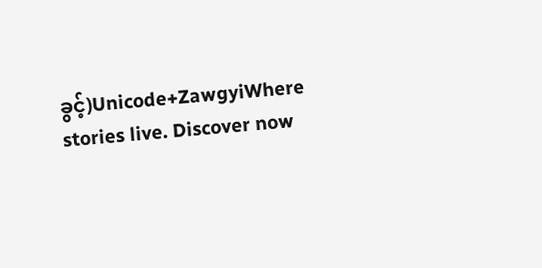ခွင့်)Unicode+ZawgyiWhere stories live. Discover now